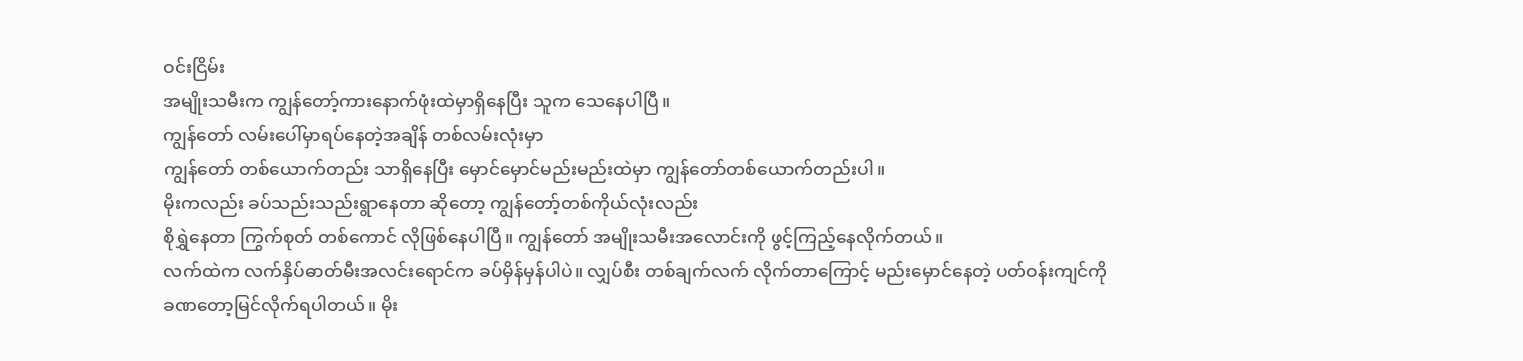ဝင်းငြိမ်း
အမျိုးသမီးက ကျွန်တော့်ကားနောက်ဖုံးထဲမှာရှိနေပြီး သူက သေနေပါပြီ။
ကျွန်တော် လမ်းပေါ်မှာရပ်နေတဲ့အချိန် တစ်လမ်းလုံးမှာ
ကျွန်တော် တစ်ယောက်တည်း သာရှိနေပြီး မှောင်မှောင်မည်းမည်းထဲမှာ ကျွန်တော်တစ်ယောက်တည်းပါ။
မိုးကလည်း ခပ်သည်းသည်းရွာနေတာ ဆိုတော့ ကျွန်တော့်တစ်ကိုယ်လုံးလည်း
စိုရွှဲနေတာ ကြွက်စုတ် တစ်ကောင် လိုဖြစ်နေပါပြီ။ ကျွန်တော် အမျိုးသမီးအလောင်းကို ဖွင့်ကြည့်နေလိုက်တယ်။
လက်ထဲက လက်နှိပ်ဓာတ်မီးအလင်းရောင်က ခပ်မှိန်မှန်ပါပဲ။ လျှပ်စီး တစ်ချက်လက် လိုက်တာကြောင့် မည်းမှောင်နေတဲ့ ပတ်ဝန်းကျင်ကို
ခဏတော့မြင်လိုက်ရပါတယ်။ မိုး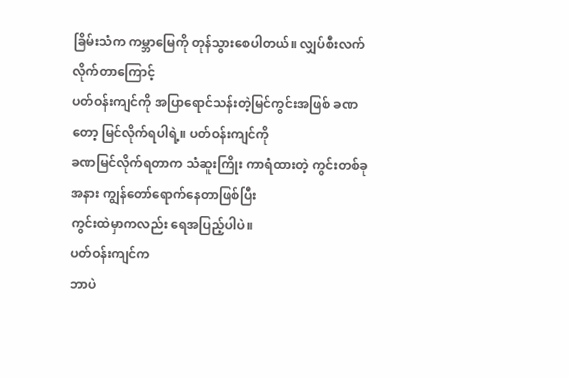ခြိမ်းသံက ကမ္ဘာမြေကို တုန်သွားစေပါတယ်။ လျှပ်စီးလက်လိုက်တာကြောင့်
ပတ်ဝန်းကျင်ကို အပြာရောင်သန်းတဲ့မြင်ကွင်းအဖြစ် ခဏတော့ မြင်လိုက်ရပါရဲ့။ ပတ်ဝန်းကျင်ကို
ခဏမြင်လိုက်ရတာက သံဆူးကြိုး ကာရံထားတဲ့ ကွင်းတစ်ခုအနား ကျွန်တော်ရောက်နေတာဖြစ်ပြီး
ကွင်းထဲမှာကလည်း ရေအပြည့်ပါပဲ။
ပတ်ဝန်းကျင်က
ဘာပဲ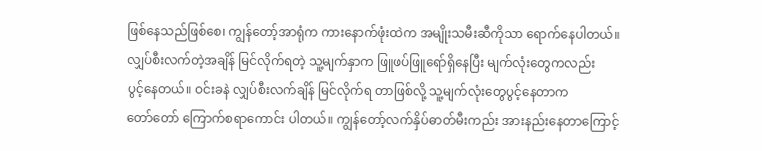ဖြစ်နေသည်ဖြစ်စေ၊ ကျွန်တော့်အာရုံက ကားနောက်ဖုံးထဲက အမျိုးသမီးဆီကိုသာ ရောက်နေပါတယ်။
လျှပ်စီးလက်တဲ့အချိန် မြင်လိုက်ရတဲ့ သူ့မျက်နှာက ဖြူဖပ်ဖြူရော်ရှိနေပြီး မျက်လုံးတွေကလည်း
ပွင့်နေတယ်။ ဝင်းခနဲ လျှပ်စီးလက်ချိန် မြင်လိုက်ရ တာဖြစ်လို့ သူ့မျက်လုံးတွေပွင့်နေတာက
တော်တော် ကြောက်စရာကောင်း ပါတယ်။ ကျွန်တော့်လက်နှိပ်ဓာတ်မီးကည်း အားနည်းနေတာကြောင့်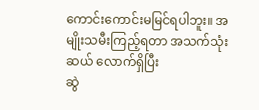ကောင်းကောင်းမမြင်ရပါဘူး။ အမျိုးသမီးကြည့်ရတာ အသက်သုံးဆယ် လောက်ရှိပြီး
ဆွဲ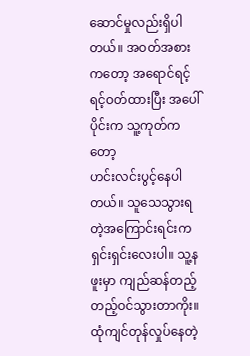ဆောင်မှုလည်းရှိပါတယ်။ အဝတ်အစားကတော့ အရောင်ရင့်ရင့်ဝတ်ထားပြီး အပေါ်ပိုင်းက သူ့ကုတ်ကတော့
ဟင်းလင်းပွင့်နေပါတယ်။ သူသေသွားရတဲ့အကြောင်းရင်းက ရှင်းရှင်းလေးပါ။ သူ့နဖူးမှာ ကျည်ဆန်တည့်တည့်ဝင်သွားတာကိုး။
ထုံကျင်တုန်လှုပ်နေတဲ့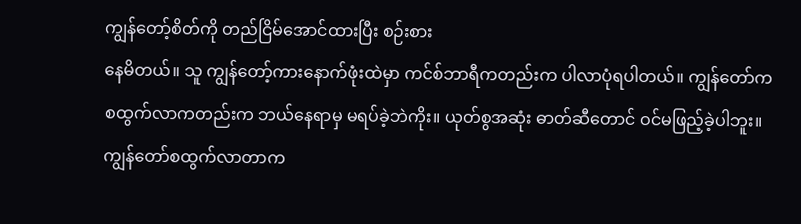ကျွန်တော့်စိတ်ကို တည်ငြိမ်အောင်ထားပြီး စဉ်းစား
နေမိတယ်။ သူ ကျွန်တော့်ကားနောက်ဖုံးထဲမှာ ကင်စ်ဘာရီကတည်းက ပါလာပုံရပါတယ်။ ကျွန်တော်က
စထွက်လာကတည်းက ဘယ်နေရာမှ မရပ်ခဲ့ဘဲကိုး။ ယုတ်စွအဆုံး ဓာတ်ဆီတောင် ဝင်မဖြည့်ခဲ့ပါဘူး။
ကျွန်တော်စထွက်လာတာက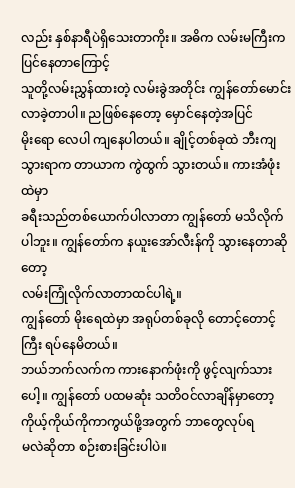လည်း နှစ်နာရီပဲရှိသေးတာကိုး။ အဓိက လမ်းမကြီးက ပြင်နေတာကြောင့်
သူတို့လမ်းညွှန်ထားတဲ့ လမ်းခွဲအတိုင်း ကျွန်တော်မောင်းလာခဲ့တာပါ။ ညဖြစ်နေတော့ မှောင်နေတဲ့အပြင်
မိုးရော လေပါ ကျနေပါတယ်။ ချိုင့်တစ်ခုထဲ ဘီးကျသွားရာက တာယာက ကွဲထွက် သွားတယ်။ ကားအံဖုံးထဲမှာ
ခရီးသည်တစ်ယောက်ပါလာတာ ကျွန်တော် မသိလိုက်ပါဘူး။ ကျွန်တော်က နယူးအော်လီးန်ကို သွားနေတာဆိုတော့
လမ်းကြုံလိုက်လာတာထင်ပါရဲ့။
ကျွန်တော် မိုးရေထဲမှာ အရုပ်တစ်ခုလို တောင့်တောင့်ကြီး ရပ်နေမိတယ်။
ဘယ်ဘက်လက်က ကားနောက်ဖုံးကို ဖွင့်လျက်သားပေါ့။ ကျွန်တော် ပထမဆုံး သတိဝင်လာချိန်မှာတော့ ကိုယ့်ကိုယ်ကိုကာကွယ်ဖို့အတွက် ဘာတွေလုပ်ရ
မလဲဆိုတာ စဉ်းစားခြင်းပါပဲ။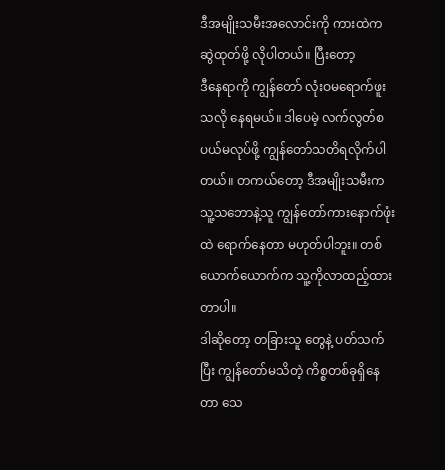ဒီအမျိုးသမီးအလောင်းကို ကားထဲက ဆွဲထုတ်ဖို့ လိုပါတယ်။ ပြီးတော့
ဒီနေရာကို ကျွန်တော် လုံးဝမရောက်ဖူးသလို နေရမယ်။ ဒါပေမဲ့ လက်လွတ်စပယ်မလုပ်ဖို့ ကျွန်တော်သတိရလိုက်ပါတယ်။ တကယ်တော့ ဒီအမျိုးသမီးက
သူ့သဘောနဲ့သူ ကျွန်တော်ကားနောက်ဖုံးထဲ ရောက်နေတာ မဟုတ်ပါဘူး။ တစ်ယောက်ယောက်က သူ့ကိုလာထည့်ထားတာပါ။
ဒါဆိုတော့ တခြားသူ တွေနဲ့ ပတ်သက်ပြီး ကျွန်တော်မသိတဲ့ ကိစ္စတစ်ခုရှိနေတာ သေ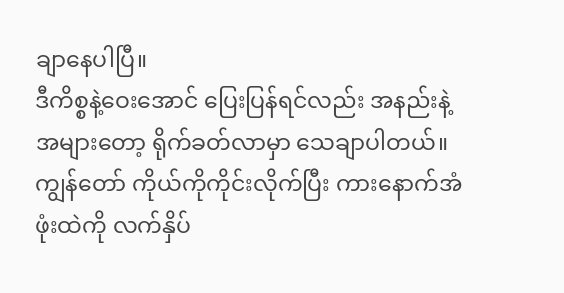ချာနေပါပြီ။
ဒီကိစ္စနဲ့ဝေးအောင် ပြေးပြန်ရင်လည်း အနည်းနဲ့အများတော့ ရိုက်ခတ်လာမှာ သေချာပါတယ်။
ကျွန်တော် ကိုယ်ကိုကိုင်းလိုက်ပြီး ကားနောက်အံဖုံးထဲကို လက်နှိပ်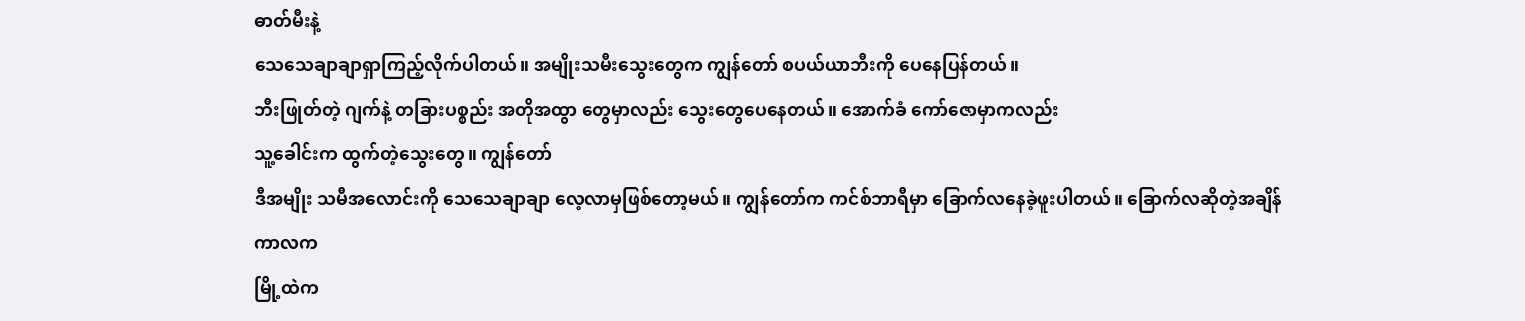ဓာတ်မီးနဲ့
သေသေချာချာရှာကြည့်လိုက်ပါတယ်။ အမျိုးသမီးသွေးတွေက ကျွန်တော် စပယ်ယာဘီးကို ပေနေပြန်တယ်။
ဘီးဖြုတ်တဲ့ ဂျက်နဲ့ တခြားပစ္စည်း အတိုအထွာ တွေမှာလည်း သွေးတွေပေနေတယ်။ အောက်ခံ ကော်ဇောမှာကလည်း
သူ့ခေါင်းက ထွက်တဲ့သွေးတွေ။ ကျွန်တော်
ဒီအမျိုး သမီအလောင်းကို သေသေချာချာ လေ့လာမှဖြစ်တော့မယ်။ ကျွန်တော်က ကင်စ်ဘာရီမှာ ခြောက်လနေခဲ့ဖူးပါတယ်။ ခြောက်လဆိုတဲ့အချိန်ကာလက
မြို့ထဲက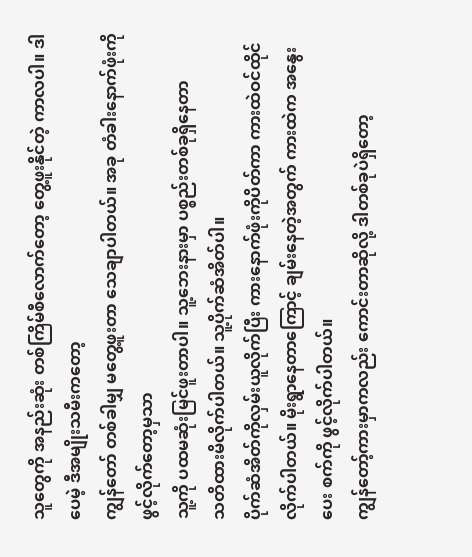သူတွေကို အနည်းဆုံး တစ်ကြိမ်စီလောက်တော့ တွေ့ဖူးနိုင်တဲ့ ကာလပါ။ ဒါပေမဲ့ ဒီအမျိုးသမီးကတော့
ကျွန်တော် တစ်ခါမျှ မတွေ့ဖူးတာ သေချာပါတယ်။ အခု တံခါးနောက်ဖုံးကို ဖွင့်လိုက်တော့မှသာ
သူ့ကို ပထမဆုံးမြင်ဖူးတာပါ။ သူ့ဘေးနားမှာ ပစ္စည်းတစ်ခုရှိနေတာ
သတိထားမိလိုက်ပါတယ်။ သူ့ပိုက်ဆံအိတ်ပါ။
ပိုက်ဆံအိတ်ကိုလှမ်းယူလိုက်ပြီး ကားနောက်ဖုံးကိုပိတ်ကာ ကားထဲဝင်ထိုင်
လိုက်ပါတယ်။ မိုးရွာနေတာကြောင့် ချမ်းနေတဲ့အတွက် ကားထဲက အနွေးပေး စက်ကို ဖွင့်လိုက်ပါတယ်။
ကျွန်တော့်ကားမှာကလည်း ကောင်းတာဆိုလို့ ဒါတစ်ခုပဲရှိတော့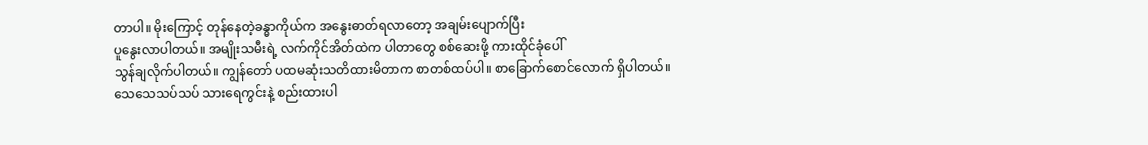တာပါ။ မိုးကြောင့် တုန်နေတဲ့ခန္ဓာကိုယ်က အနွေးဓာတ်ရလာတော့ အချမ်းပျောက်ပြီး
ပူနွေးလာပါတယ်။ အမျိုးသမီးရဲ့ လက်ကိုင်အိတ်ထဲက ပါတာတွေ စစ်ဆေးဖို့ ကားထိုင်ခုံပေါ်
သွန်ချလိုက်ပါတယ်။ ကျွန်တော် ပထမဆုံးသတိထားမိတာက စာတစ်ထပ်ပါ။ စာခြောက်စောင်လောက် ရှိပါတယ်။
သေသေသပ်သပ် သားရေကွင်းနဲ့ စည်းထားပါ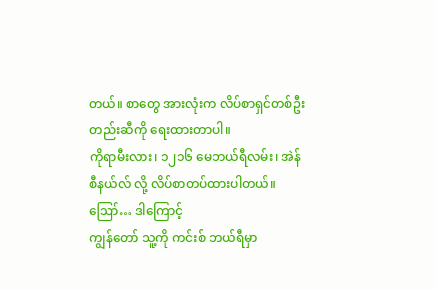တယ်။ စာတွေ အားလုံးက လိပ်စာရှင်တစ်ဦးတည်းဆီကို ရေးထားတာပါ။
ကိုရာမီးလား၊ ၁၂၁၆ မေဘယ်ရီလမ်း၊ အဲန်စီနယ်လ် လို့ လိပ်စာတပ်ထားပါတယ်။ ဪ… ဒါကြောင့်
ကျွန်တော် သူ့ကို ကင်းစ် ဘယ်ရီမှာ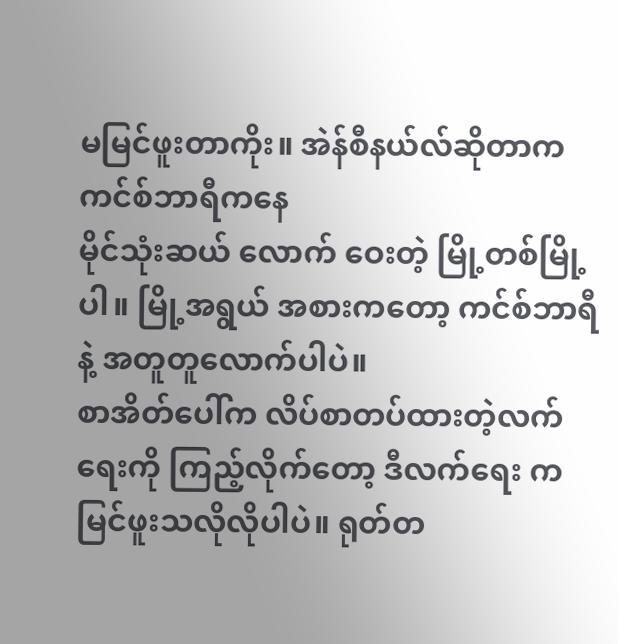မမြင်ဖူးတာကိုး။ အဲန်စီနယ်လ်ဆိုတာက ကင်စ်ဘာရီကနေ
မိုင်သုံးဆယ် လောက် ဝေးတဲ့ မြို့တစ်မြို့ပါ။ မြို့အရွယ် အစားကတော့ ကင်စ်ဘာရီနဲ့ အတူတူလောက်ပါပဲ။
စာအိတ်ပေါ်က လိပ်စာတပ်ထားတဲ့လက်ရေးကို ကြည့်လိုက်တော့ ဒီလက်ရေး က
မြင်ဖူးသလိုလိုပါပဲ။ ရုတ်တ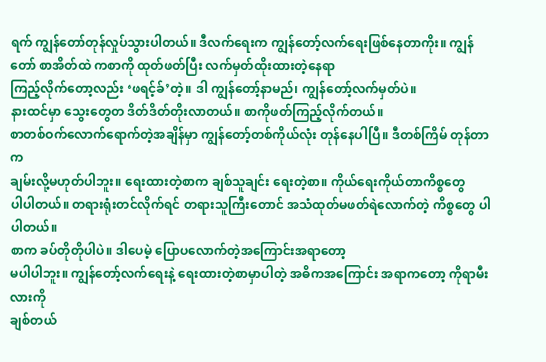ရက် ကျွန်တော်တုန်လှုပ်သွားပါတယ်။ ဒီလက်ရေးက ကျွန်တော့်လက်ရေးဖြစ်နေတာကိုး။ ကျွန်တော် စာအိတ်ထဲ ကစာကို ထုတ်ဖတ်ပြီး လက်မှတ်ထိုးထားတဲ့နေရာ
ကြည့်လိုက်တော့လည်း ‘ဖရင့်ခ်’တဲ့။ ဒါ ကျွန်တော့်နာမည်၊ ကျွန်တော့်လက်မှတ်ပဲ။
နားထင်မှာ သွေးတွေတ ဒိတ်ဒိတ်တိုးလာတယ်။ စာကိုဖတ်ကြည့်လိုက်တယ်။
စာတစ်ဝက်လောက်ရောက်တဲ့အချိန်မှာ ကျွန်တော့်တစ်ကိုယ်လုံး တုန်နေပါပြီ။ ဒီတစ်ကြိမ် တုန်တာက
ချမ်းလို့မဟုတ်ပါဘူး။ ရေးထားတဲ့စာက ချစ်သူချင်း ရေးတဲ့စာ။ ကိုယ်ရေးကိုယ်တာကိစ္စတွေ
ပါပါတယ်။ တရားရုံးတင်လိုက်ရင် တရားသူကြီးတောင် အသံထုတ်မဖတ်ရဲလောက်တဲ့ ကိစ္စတွေ ပါပါတယ်။
စာက ခပ်တိုတိုပါပဲ။ ဒါပေမဲ့ ပြောပလောက်တဲ့အကြောင်းအရာတော့
မပါပါဘူး။ ကျွန်တော့်လက်ရေးနဲ့ ရေးထားတဲ့စာမှာပါတဲ့ အဓိကအကြောင်း အရာကတော့ ကိုရာမီးလားကို
ချစ်တယ်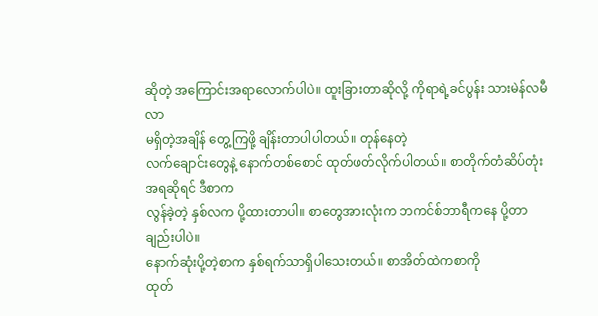ဆိုတဲ့ အကြောင်းအရာလောက်ပါပဲ။ ထူးခြားတာဆိုလို့ ကိုရာရဲ့ခင်ပွန်း သားမဲန်လမီလာ
မရှိတဲ့အချိန် တွေ့ကြဖို့ ချိန်းတာပါပါတယ်။ တုန်နေတဲ့
လက်ချောင်းတွေနဲ့ နောက်တစ်စောင် ထုတ်ဖတ်လိုက်ပါတယ်။ စာတိုက်တံဆိပ်တုံးအရဆိုရင် ဒီစာက
လွန်ခဲ့တဲ့ နှစ်လက ပို့ထားတာပါ။ စာတွေအားလုံးက ဘကင်စ်ဘာရီကနေ ပို့တာချည်းပါပဲ။
နောက်ဆုံးပို့တဲ့စာက နှစ်ရက်သာရှိပါသေးတယ်။ စာအိတ်ထဲကစာကို
ထုတ်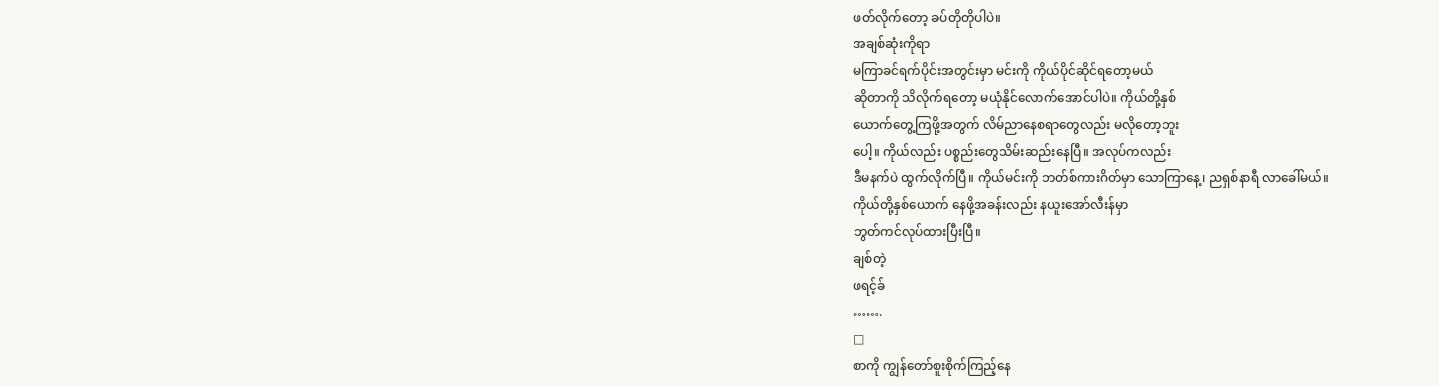ဖတ်လိုက်တော့ ခပ်တိုတိုပါပဲ။
အချစ်ဆုံးကိုရာ
မကြာခင်ရက်ပိုင်းအတွင်းမှာ မင်းကို ကိုယ်ပိုင်ဆိုင်ရတော့မယ်
ဆိုတာကို သိလိုက်ရတော့ မယုံနိုင်လောက်အောင်ပါပဲ။ ကိုယ်တို့နှစ်
ယောက်တွေ့ကြဖို့အတွက် လိမ်ညာနေစရာတွေလည်း မလိုတော့ဘူး
ပေါ့။ ကိုယ်လည်း ပစ္စည်းတွေသိမ်းဆည်းနေပြီ။ အလုပ်ကလည်း
ဒီမနက်ပဲ ထွက်လိုက်ပြီ။ ကိုယ်မင်းကို ဘတ်စ်ကားဂိတ်မှာ သောကြာနေ့၊ ညရှစ်နာရီ လာခေါ်မယ်။
ကိုယ်တို့နှစ်ယောက် နေဖို့အခန်းလည်း နယူးအော်လီးန်မှာ
ဘွတ်ကင်လုပ်ထားပြီးပြီ။
ချစ်တဲ့
ဖရင့်ခ်
…….
□
စာကို ကျွန်တော်စူးစိုက်ကြည့်နေ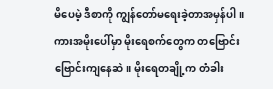မိပေမဲ့ ဒီစာကို ကျွန်တော်မရေးခဲ့တာအမှန်ပါ။
ကားအမိုးပေါ်မှာ မိုးရေစက်တွေက တဗြောင်းဗြောင်းကျနေဆဲ။ မိုးရေတချို့က တံခါး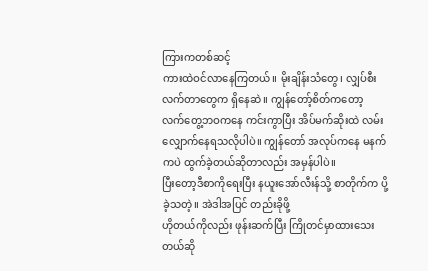ကြားကတစ်ဆင့်
ကားထဲဝင်လာနေကြတယ်။ မိုးချိန်းသံတွေ၊ လျှပ်စီးလက်တာတွေက ရှိနေဆဲ။ ကျွန်တော့်စိတ်ကတော့
လက်တွေ့ဘဝကနေ ကင်းကွာပြီး အိပ်မက်ဆိုးထဲ လမ်းလျှောက်နေရသလိုပါပဲ။ ကျွန်တော် အလုပ်ကနေ မနက်ကပဲ ထွက်ခဲ့တယ်ဆိုတာလည်း အမှန်ပါပဲ။
ပြီးတော့ဒီစာကိုရေးပြီး နယူးအော်လီးန်သို့ စာတိုက်က ပို့ခဲ့သတဲ့။ အဲဒါအပြင် တည်းခိုဖို့
ဟိုတယ်ကိုလည်း ဖုန်းဆက်ပြီး ကြိုတင်မှာထားသေးတယ်ဆို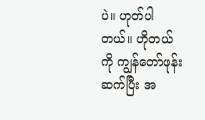ပဲ။ ဟုတ်ပါတယ်။ ဟိုတယ်ကို ကျွန်တော်ဖုန်းဆက်ပြီး အ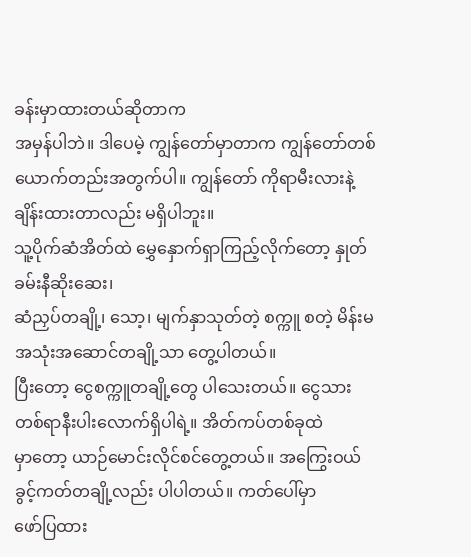ခန်းမှာထားတယ်ဆိုတာက
အမှန်ပါဘဲ။ ဒါပေမဲ့ ကျွန်တော်မှာတာက ကျွန်တော်တစ်ယောက်တည်းအတွက်ပါ။ ကျွန်တော် ကိုရာမီးလားနဲ့
ချိန်းထားတာလည်း မရှိပါဘူး။
သူ့ပိုက်ဆံအိတ်ထဲ မွှေနှောက်ရှာကြည့်လိုက်တော့ နှုတ်ခမ်းနီဆိုးဆေး၊
ဆံညှပ်တချို့၊ သော့၊ မျက်နှာသုတ်တဲ့ စက္ကူ စတဲ့ မိန်းမအသုံးအဆောင်တချို့သာ တွေ့ပါတယ်။
ပြီးတော့ ငွေစက္ကူတချို့တွေ ပါသေးတယ်။ ငွေသားတစ်ရာနီးပါးလောက်ရှိပါရဲ့။ အိတ်ကပ်တစ်ခုထဲ
မှာတော့ ယာဉ်မောင်းလိုင်စင်တွေ့တယ်။ အကြွေးဝယ်ခွင့်ကတ်တချို့လည်း ပါပါတယ်။ ကတ်ပေါ်မှာ
ဖော်ပြထား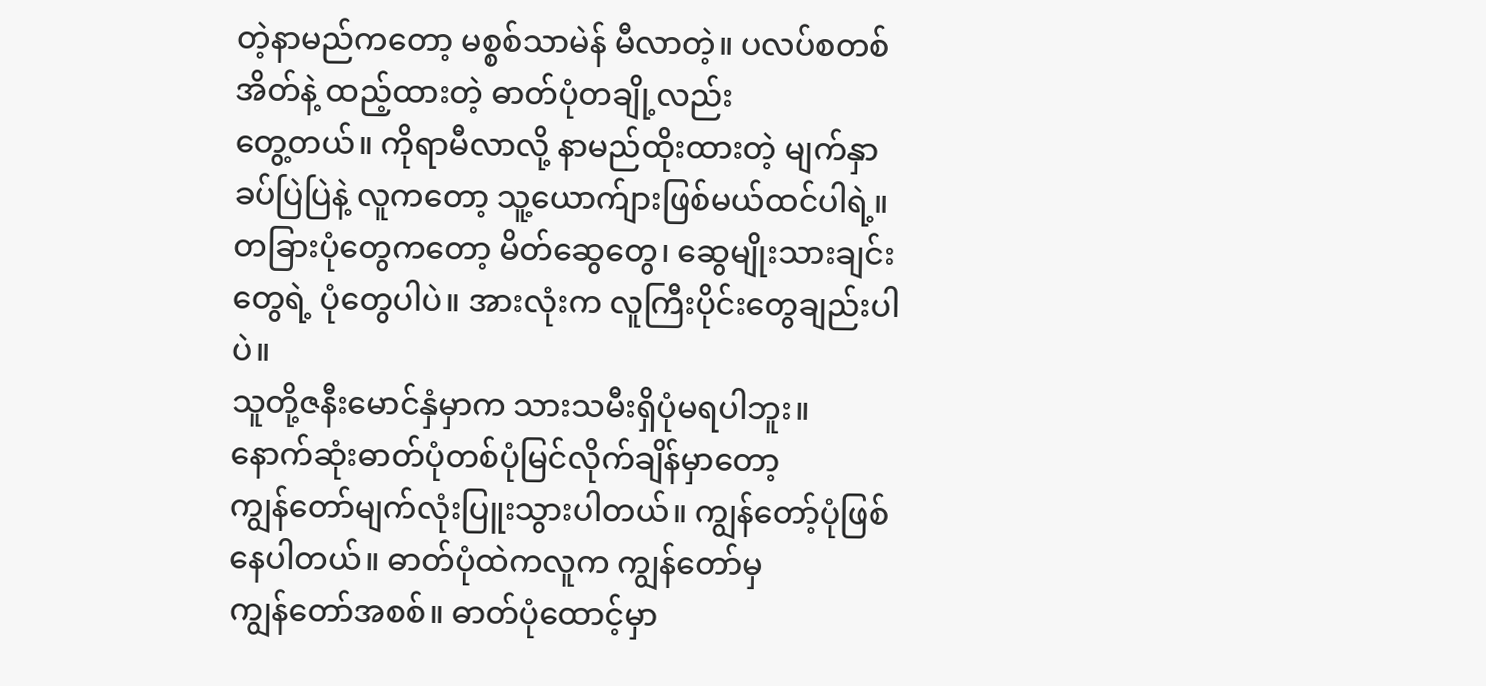တဲ့နာမည်ကတော့ မစ္စစ်သာမဲန် မီလာတဲ့။ ပလပ်စတစ်အိတ်နဲ့ ထည့်ထားတဲ့ ဓာတ်ပုံတချို့လည်း
တွေ့တယ်။ ကိုရာမီလာလို့ နာမည်ထိုးထားတဲ့ မျက်နှာခပ်ပြဲပြဲနဲ့ လူကတော့ သူ့ယောက်ျားဖြစ်မယ်ထင်ပါရဲ့။
တခြားပုံတွေကတော့ မိတ်ဆွေတွေ၊ ဆွေမျိုးသားချင်းတွေရဲ့ ပုံတွေပါပဲ။ အားလုံးက လူကြီးပိုင်းတွေချည်းပါပဲ။
သူတို့ဇနီးမောင်နှံမှာက သားသမီးရှိပုံမရပါဘူး။
နောက်ဆုံးဓာတ်ပုံတစ်ပုံမြင်လိုက်ချိန်မှာတော့
ကျွန်တော်မျက်လုံးပြူးသွားပါတယ်။ ကျွန်တော့်ပုံဖြစ်နေပါတယ်။ ဓာတ်ပုံထဲကလူက ကျွန်တော်မှ
ကျွန်တော်အစစ်။ ဓာတ်ပုံထောင့်မှာ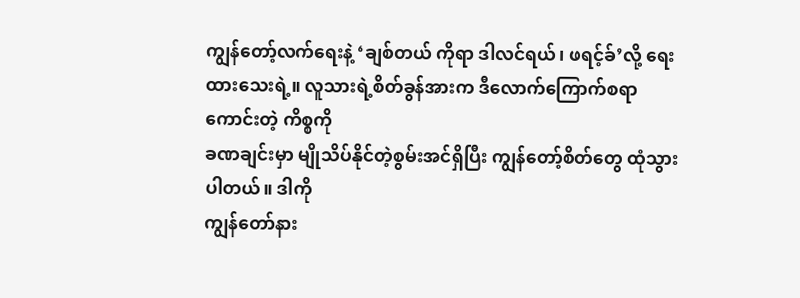ကျွန်တော့်လက်ရေးနဲ့ ‘ချစ်တယ် ကိုရာ ဒါလင်ရယ်၊ ဖရင့်ခ်’လို့ ရေးထားသေးရဲ့။ လူသားရဲ့စိတ်ခွန်အားက ဒီလောက်ကြောက်စရာကောင်းတဲ့ ကိစ္စကို
ခဏချင်းမှာ မျိုသိပ်နိုင်တဲ့စွမ်းအင်ရှိပြီး ကျွန်တော့်စိတ်တွေ ထုံသွားပါတယ်။ ဒါကို
ကျွန်တော်နား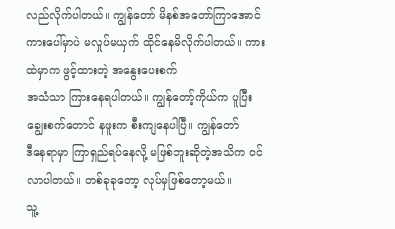လည်လိုက်ပါတယ်။ ကျွန်တော် မိနစ်အတော်ကြာအောင်
ကားပေါ်မှာပဲ မလှုပ်မယှက် ထိုင်နေမိလိုက်ပါတယ်။ ကားထဲမှာက ဖွင့်ထားတဲ့ အနွေးပေးစက်
အသံသာ ကြားနေရပါတယ်။ ကျွန်တော့်ကိုယ်က ပူပြီး ချွေးစက်တောင် နဖူးက စီးကျနေပါပြီ။ ကျွန်တော်
ဒီနေရာမှာ ကြာရှည်ရပ်နေလို့ မဖြစ်ဘူးဆိုတဲ့အသိက ဝင်လာပါတယ်။ တစ်ခုခုတော့ လုပ်မှဖြစ်တော့မယ်။
သူ့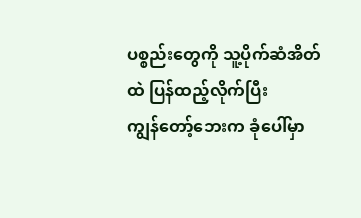ပစ္စည်းတွေကို သူ့ပိုက်ဆံအိတ်ထဲ ပြန်ထည့်လိုက်ပြီး
ကျွန်တော့်ဘေးက ခုံပေါ်မှာ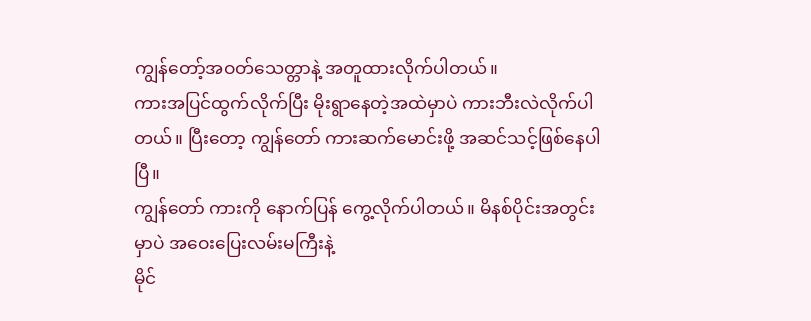ကျွန်တော့်အဝတ်သေတ္တာနဲ့ အတူထားလိုက်ပါတယ်။
ကားအပြင်ထွက်လိုက်ပြီး မိုးရွာနေတဲ့အထဲမှာပဲ ကားဘီးလဲလိုက်ပါတယ်။ ပြီးတော့ ကျွန်တော် ကားဆက်မောင်းဖို့ အဆင်သင့်ဖြစ်နေပါပြီ။
ကျွန်တော် ကားကို နောက်ပြန် ကွေ့လိုက်ပါတယ်။ မိနစ်ပိုင်းအတွင်းမှာပဲ အဝေးပြေးလမ်းမကြီးနဲ့
မိုင်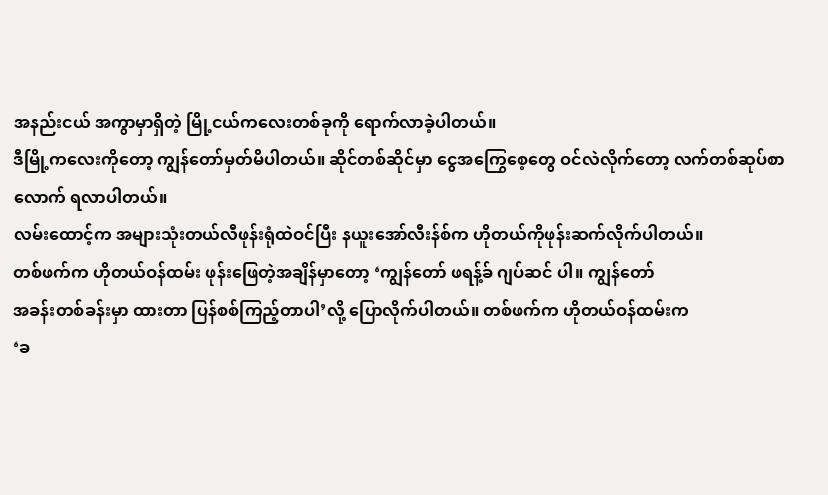အနည်းငယ် အကွာမှာရှိတဲ့ မြို့ငယ်ကလေးတစ်ခုကို ရောက်လာခဲ့ပါတယ်။
ဒီမြို့ကလေးကိုတော့ ကျွန်တော်မှတ်မိပါတယ်။ ဆိုင်တစ်ဆိုင်မှာ ငွေအကြွေစေ့တွေ ဝင်လဲလိုက်တော့ လက်တစ်ဆုပ်စာလောက် ရလာပါတယ်။
လမ်းထောင့်က အများသုံးတယ်လီဖုန်းရုံထဲဝင်ပြီး နယူးအော်လီးန်စ်က ဟိုတယ်ကိုဖုန်းဆက်လိုက်ပါတယ်။
တစ်ဖက်က ဟိုတယ်ဝန်ထမ်း ဖုန်းဖြေတဲ့အချိန်မှာတော့ ‘ကျွန်တော် ဖရန့်ခ် ဂျပ်ဆင် ပါ။ ကျွန်တော်
အခန်းတစ်ခန်းမှာ ထားတာ ပြန်စစ်ကြည့်တာပါ’လို့ ပြောလိုက်ပါတယ်။ တစ်ဖက်က ဟိုတယ်ဝန်ထမ်းက
‘ခ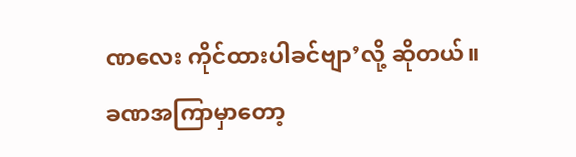ဏလေး ကိုင်ထားပါခင်ဗျာ’လို့ ဆိုတယ်။
ခဏအကြာမှာတော့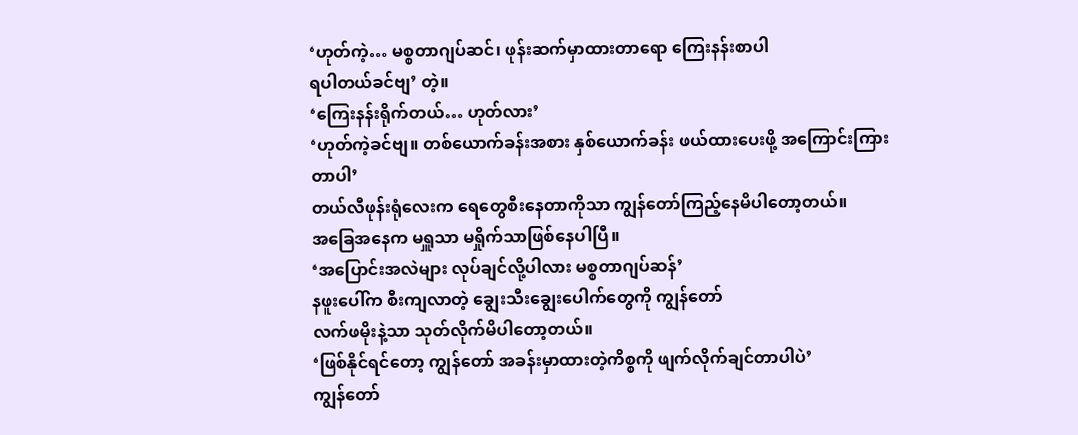‘ဟုတ်ကဲ့… မစ္စတာဂျပ်ဆင်၊ ဖုန်းဆက်မှာထားတာရော ကြေးနန်းစာပါ
ရပါတယ်ခင်ဗျ’ တဲ့။
‘ကြေးနန်းရိုက်တယ်… ဟုတ်လား’
‘ဟုတ်ကဲ့ခင်ဗျ။ တစ်ယောက်ခန်းအစား နှစ်ယောက်ခန်း ဖယ်ထားပေးဖို့ အကြောင်းကြား
တာပါ’
တယ်လီဖုန်းရုံလေးက ရေတွေစီးနေတာကိုသာ ကျွန်တော်ကြည့်နေမိပါတော့တယ်။
အခြေအနေက မရှူသာ မရှိုက်သာဖြစ်နေပါပြီ။
‘အပြောင်းအလဲများ လုပ်ချင်လို့ပါလား မစ္စတာဂျပ်ဆန်’
နဖူးပေါ်က စီးကျလာတဲ့ ချွေးသီးချွေးပေါက်တွေကို ကျွန်တော်
လက်ဖမိုးနဲ့သာ သုတ်လိုက်မိပါတော့တယ်။
‘ဖြစ်နိုင်ရင်တော့ ကျွန်တော် အခန်းမှာထားတဲ့ကိစ္စကို ဖျက်လိုက်ချင်တာပါပဲ’
ကျွန်တော်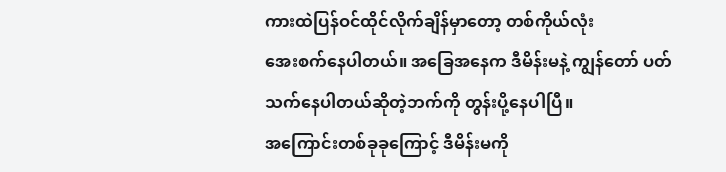ကားထဲပြန်ဝင်ထိုင်လိုက်ချိန်မှာတော့ တစ်ကိုယ်လုံး
အေးစက်နေပါတယ်။ အခြေအနေက ဒီမိန်းမနဲ့ ကျွန်တော် ပတ်သက်နေပါတယ်ဆိုတဲ့ဘက်ကို တွန်းပို့နေပါပြီ။
အကြောင်းတစ်ခုခုကြောင့် ဒီမိန်းမကို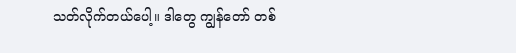သတ်လိုက်တယ်ပေါ့။ ဒါတွေ ကျွန်တော် တစ်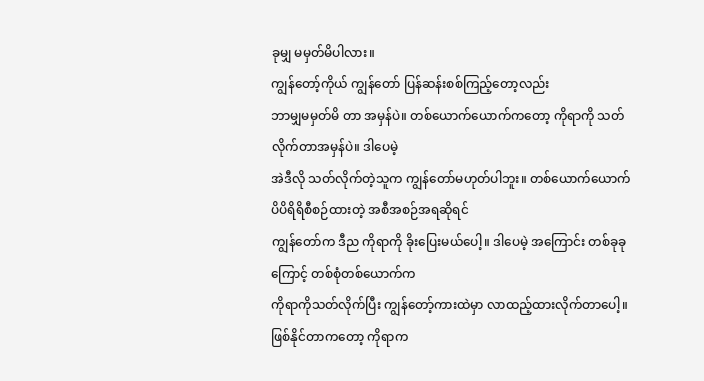ခုမျှ မမှတ်မိပါလား။
ကျွန်တော့်ကိုယ် ကျွန်တော် ပြန်ဆန်းစစ်ကြည့်တော့လည်း
ဘာမျှမမှတ်မိ တာ အမှန်ပဲ။ တစ်ယောက်ယောက်ကတော့ ကိုရာကို သတ်လိုက်တာအမှန်ပဲ။ ဒါပေမဲ့
အဲဒီလို သတ်လိုက်တဲ့သူက ကျွန်တော်မဟုတ်ပါဘူး။ တစ်ယောက်ယောက် ပိပိရိရိစီစဉ်ထားတဲ့ အစီအစဉ်အရဆိုရင်
ကျွန်တော်က ဒီည ကိုရာကို ခိုးပြေးမယ်ပေါ့။ ဒါပေမဲ့ အကြောင်း တစ်ခုခုကြောင့် တစ်စုံတစ်ယောက်က
ကိုရာကိုသတ်လိုက်ပြီး ကျွန်တော့်ကားထဲမှာ လာထည့်ထားလိုက်တာပေါ့။ ဖြစ်နိုင်တာကတော့ ကိုရာက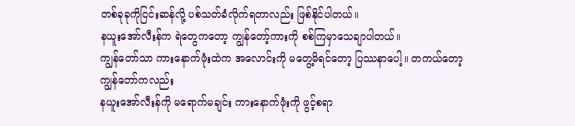တစ်ခုခုကိုငြင်းဆန်လို့ ပစ်သတ်ခံလိုက်ရတာလည်း ဖြစ်နိုင်ပါတယ်။
နယူးအော်လီးန်က ရဲတွေကတော့ ကျွန်တော့်ကားကို စစ်ကြမှာသေချာပါတယ်။
ကျွန်တော်သာ ကားနောက်ဖုံးထဲက အလောင်းကို မတွေ့မိရင်တော့ ပြဿနာပေါ့။ တကယ်တော့ ကျွန်တော်ကလည်း
နယူးအော်လီးန်ကို မရောက်မချင်း ကားနောက်ဖုံးကို ဖွင့်စရာ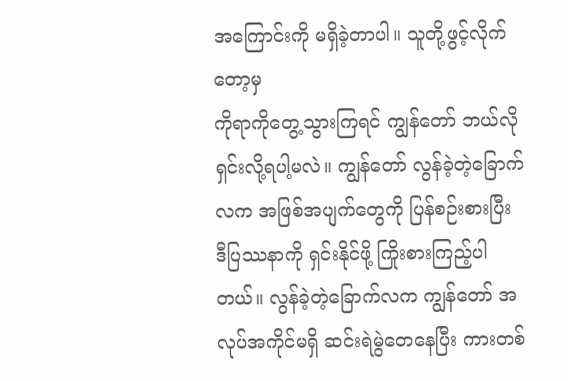အကြောင်းကို မရှိခဲ့တာပါ။ သူတို့ဖွင့်လိုက်တော့မှ
ကိုရာကိုတွေ့သွားကြရင် ကျွန်တော် ဘယ်လိုရှင်းလို့ရပါ့မလဲ။ ကျွန်တော် လွန်ခဲ့တဲ့ခြောက်လက အဖြစ်အပျက်တွေကို ပြန်စဉ်းစားပြီး
ဒီပြဿနာကို ရှင်းနိုင်ဖို့ ကြိုးစားကြည့်ပါတယ်။ လွန်ခဲ့တဲ့ခြောက်လက ကျွန်တော် အလုပ်အကိုင်မရှိ ဆင်းရဲမွဲတေနေပြီး ကားတစ်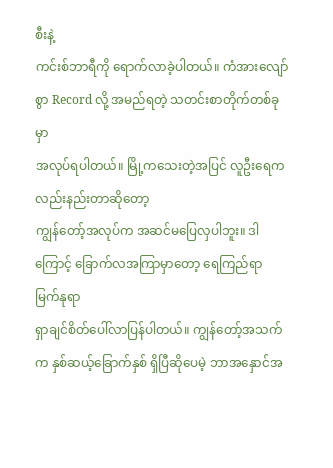စီးနဲ့
ကင်းစ်ဘာရီကို ရောက်လာခဲ့ပါတယ်။ ကံအားလျော်စွာ Record လို့ အမည်ရတဲ့ သတင်းစာတိုက်တစ်ခုမှာ
အလုပ်ရပါတယ်။ မြို့ကသေးတဲ့အပြင် လူဦးရေကလည်းနည်းတာဆိုတော့
ကျွန်တော့်အလုပ်က အဆင်မပြေလှပါဘူး။ ဒါကြောင့် ခြောက်လအကြာမှာတော့ ရေကြည်ရာ မြက်နုရာ
ရှာချင်စိတ်ပေါ်လာပြန်ပါတယ်။ ကျွန်တော့်အသက်က နှစ်ဆယ့်ခြောက်နှစ် ရှိပြီဆိုပေမဲ့ ဘာအနှောင်အ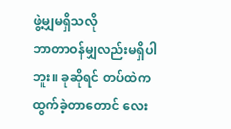ဖွဲ့မျှမရှိသလို
ဘာတာဝန်မျှလည်းမရှိပါဘူး။ ခုဆိုရင် တပ်ထဲက ထွက်ခဲ့တာတောင် လေး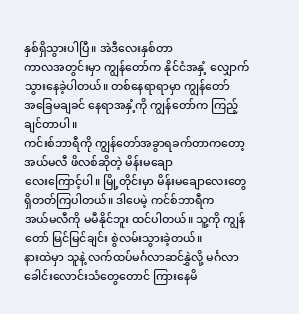နှစ်ရှိသွားပါပြီ။ အဲဒီလေးနှစ်တာ
ကာလအတွင်းမှာ ကျွန်တော်က နိုင်ငံအနှံ့ လျှောက်သွားနေခဲ့ပါတယ်။ တစ်နေရာရာမှာ ကျွန်တော်
အခြေမချခင် နေရာအနှံ့ကို ကျွန်တော်က ကြည့်ချင်တာပါ။
ကင်းစ်ဘာရီကို ကျွန်တော်အခွာရခက်တာကတော့ အယ်မလီ ဖိလစ်ဆိုတဲ့ မိန်းမချော
လေးကြောင့်ပါ။ မြို့တိုင်းမှာ မိန်းမချောလေးတွေ ရှိတတ်ကြပါတယ်။ ဒါပေမဲ့ ကင်စ်ဘာရီက
အယ်မလီကို မမီနိုင်ဘူး ထင်ပါတယ်။ သူ့ကို ကျွန်တော် မြင်မြင်ချင်း စွဲလမ်းသွားခဲ့တယ်။
နားထဲမှာ သူနဲ့ လက်ထပ်မင်္ဂလာဆင်နွှဲလို့ မင်္ဂလာခေါင်းလောင်းသံတွေတောင် ကြားနေမိ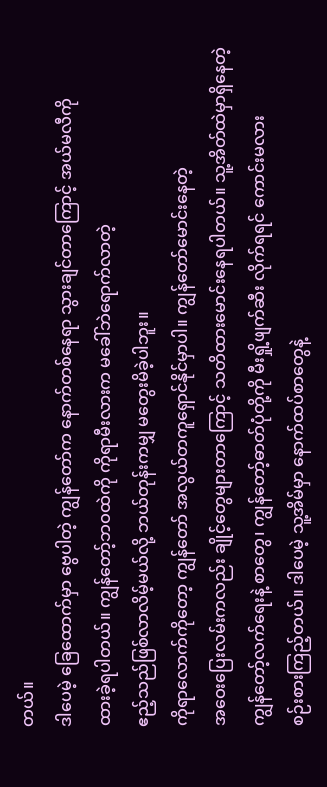တယ်။
ဒါပေမဲ့ ခြေထောက်မှာ ဗွေပါတဲ့ ကျွန်တော်က နောက်တစ်နေရာ သွားချင်တာကြောင့် အယ်မလီကို
ထားခဲ့ရပါတယ်။ ကျွန်တော့်ဘဝထဲကို ကိုရာမီးလားက မခေါ်ဘဲရောက်လာတဲ့
ဧည့်သည်ဖြစ်လာလိမ့်မယ်လို့ ဘယ်တုန်းကမျှ မတွေးမိခဲ့ပါဘူး။
ကိုရာလောက်ကိုတော့ ကျွန်တော် အလွယ်တကူရှောင်နိုင်မှာပါ။ ကျွန်တော်မောင်းနေတဲ့
အဝေးပြေးလမ်းကလည်း ချိုင့်တွေများတာကြောင့် သတိထားမောင်းနေရပါတယ်။ သူ့အိတ်ထဲမှာရှိနေတဲ့
ကျွန်တော့်လက်ရေးနဲ့ စာတွေ၊ ကျွန်တော့်ဓာတ်ပုံတို့ကို မီးရှို့ဖျက်ဆီး လိုက်ရရင် ကောင်းမလား
စဉ်းစားကြည့်တယ်။ ဒါပေမဲ့ သူ့အိမ်မှာ နောက်ထပ်စာတွေနဲ့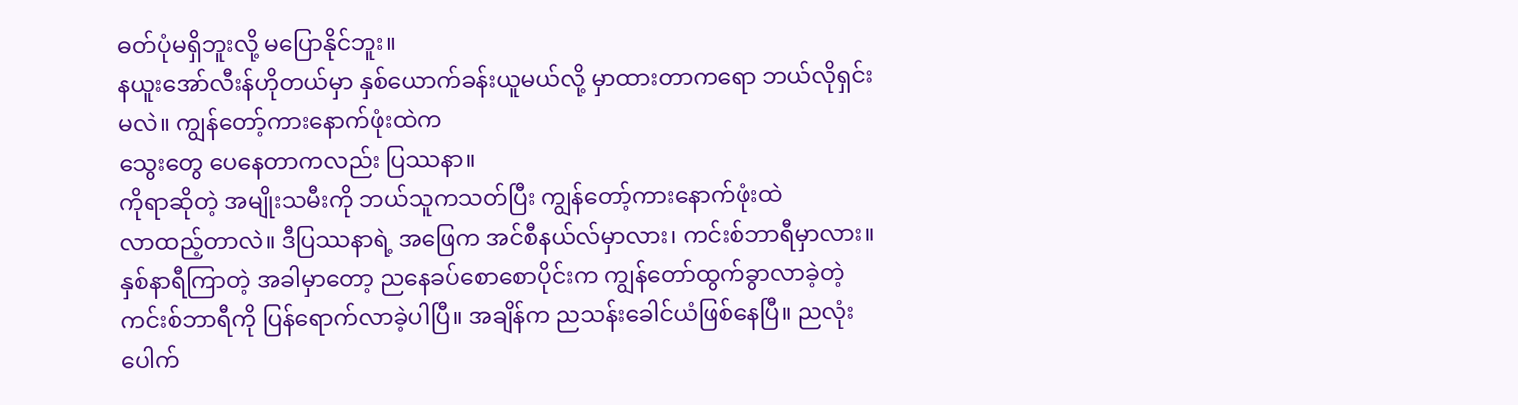ဓတ်ပုံမရှိဘူးလို့ မပြောနိုင်ဘူး။
နယူးအော်လီးန်ဟိုတယ်မှာ နှစ်ယောက်ခန်းယူမယ်လို့ မှာထားတာကရော ဘယ်လိုရှင်းမလဲ။ ကျွန်တော့်ကားနောက်ဖုံးထဲက
သွေးတွေ ပေနေတာကလည်း ပြဿနာ။
ကိုရာဆိုတဲ့ အမျိုးသမီးကို ဘယ်သူကသတ်ပြီး ကျွန်တော့်ကားနောက်ဖုံးထဲ
လာထည့်တာလဲ။ ဒီပြဿနာရဲ့ အဖြေက အင်စီနယ်လ်မှာလား၊ ကင်းစ်ဘာရီမှာလား။ နှစ်နာရီကြာတဲ့ အခါမှာတော့ ညနေခပ်စောစောပိုင်းက ကျွန်တော်ထွက်ခွာလာခဲ့တဲ့
ကင်းစ်ဘာရီကို ပြန်ရောက်လာခဲ့ပါပြီ။ အချိန်က ညသန်းခေါင်ယံဖြစ်နေပြီ။ ညလုံးပေါက်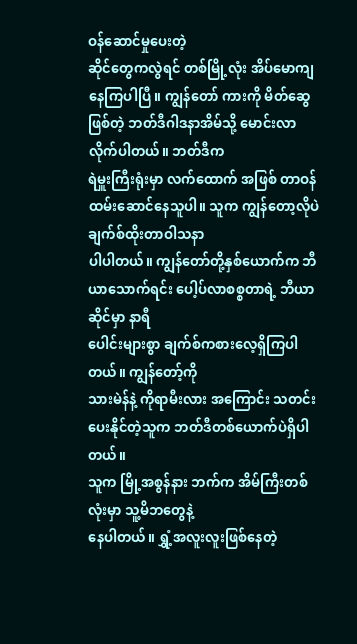ဝန်ဆောင်မှုပေးတဲ့
ဆိုင်တွေကလွဲရင် တစ်မြို့လုံး အိပ်မောကျနေကြပါပြီ။ ကျွန်တော် ကားကို မိတ်ဆွေဖြစ်တဲ့ ဘတ်ဒီဂါဒနာအိမ်သို့ မောင်းလာလိုက်ပါတယ်။ ဘတ်ဒီက
ရဲမှူးကြီးရုံးမှာ လက်ထောက် အဖြစ် တာဝန်ထမ်းဆောင်နေသူပါ။ သူက ကျွန်တော့လိုပဲ ချက်စ်ထိုးတာဝါသနာ
ပါပါတယ်။ ကျွန်တော်တို့နှစ်ယောက်က ဘီယာသောက်ရင်း ပေါ့ပ်လာစစ္စတာရဲ့ ဘီယာဆိုင်မှာ နာရီ
ပေါင်းများစွာ ချက်စ်ကစားလေ့ရှိကြပါတယ်။ ကျွန်တော့်ကို
သားမဲန်နဲ့ ကိုရာမီးလား အကြောင်း သတင်းပေးနိုင်တဲ့သူက ဘတ်ဒီတစ်ယောက်ပဲရှိပါတယ်။
သူက မြို့အစွန်နား ဘက်က အိမ်ကြီးတစ်လုံးမှာ သူ့မိဘတွေနဲ့
နေပါတယ်။ ရွှံ့အလူးလူးဖြစ်နေတဲ့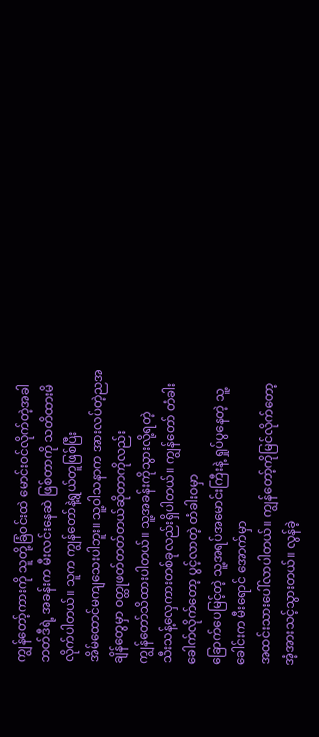ကျွန်တော့်ကားကို သူတို့ခြံဝင်းထဲ မောင်းဝင်လိုက်တဲ့အခါ
ဘတ်ဒီရဲ့ အခန်းက မီးလင်းနေဆဲ ဖြစ်တာကို သတိထားမိလိုက်ပါတယ်။ သူက ကျွန်တော်နဲ့ရွယ်တူဖြစ်ပြီး
အိမ်ထောင်မကျသေးပါဘူး။ သူ့ဝါသနာက အားလပ်တဲ့ညအချိန်တွေမှာ ဝတ္ထုဖတ်တတ်တယ်ဆိုတာကိုလည်း
ကျွန်တော်သိထားပါတယ်။ သူ့အခန်းကိုသွားလို့ရတဲ့
သီးသန့်လှေကားတစ်ခုလည်းရှိပါတယ်။ ကျွန်တော် တံခါးခေါက်လိုက်တော့ ပွင့်လာတဲ့ တံခါးဝမှာ
ခြောက်ပေမြင့်တဲ့ သူ့အရပ်အမောင်းကြီးနဲ့ ရှုပ်ပွနေတဲ့ သူ့ခေါင်းက မီးရောင် အောက်မှာ
အထင်းသားပေါ်လာပါတယ်။ ကျွန်တော့်ကိုမြင်လိုက်တော့ အံ့အားသင့်သွားတယ်။ လွန်ခဲ့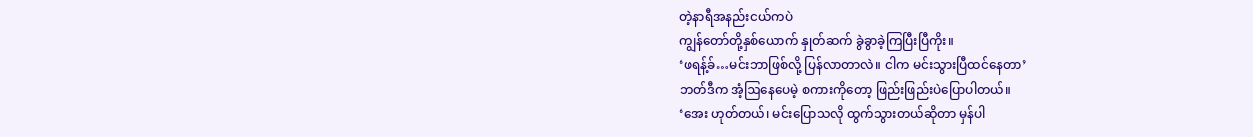တဲ့နာရီအနည်းငယ်ကပဲ
ကျွန်တော်တို့နှစ်ယောက် နှုတ်ဆက် ခွဲခွာခဲ့ကြပြီးပြီကိုး။
‘ဖရန့်ခ်…မင်းဘာဖြစ်လို့ ပြန်လာတာလဲ။ ငါက မင်းသွားပြီထင်နေတာ’
ဘတ်ဒီက အံ့ဩနေပေမဲ့ စကားကိုတော့ ဖြည်းဖြည်းပဲပြောပါတယ်။
‘အေး ဟုတ်တယ်၊ မင်းပြောသလို ထွက်သွားတယ်ဆိုတာ မှန်ပါ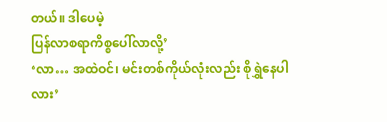တယ်။ ဒါပေမဲ့
ပြန်လာစရာကိစ္စပေါ်လာလို့’
‘လာ… အထဲဝင်၊ မင်းတစ်ကိုယ်လုံးလည်း စိုရွှဲနေပါလား’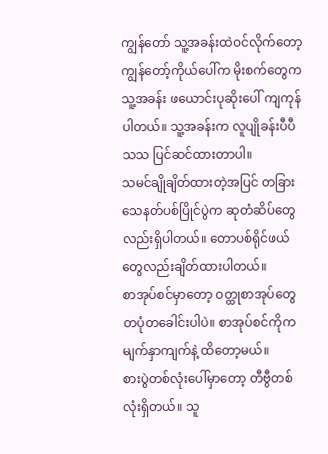ကျွန်တော် သူ့အခန်းထဲဝင်လိုက်တော့ ကျွန်တော့်ကိုယ်ပေါ်က မိုးစက်တွေက
သူ့အခန်း ဖယောင်းပုဆိုးပေါ် ကျကုန်ပါတယ်။ သူ့အခန်းက လူပျိုခန်းပီပီသသ ပြင်ဆင်ထားတာပါ။
သမင်ချိုချိတ်ထားတဲ့အပြင် တခြားသေနတ်ပစ်ပြိုင်ပွဲက ဆုတံဆိပ်တွေလည်းရှိပါတယ်။ တောပစ်ရိုင်ဖယ်တွေလည်းချိတ်ထားပါတယ်။
စာအုပ်စင်မှာတော့ ဝတ္ထုစာအုပ်တွေ တပုံတခေါင်းပါပဲ။ စာအုပ်စင်ကိုက မျက်နှာကျက်နဲ့ ထိတော့မယ်။
စားပွဲတစ်လုံးပေါ်မှာတော့ တီဗွီတစ်လုံးရှိတယ်။ သူ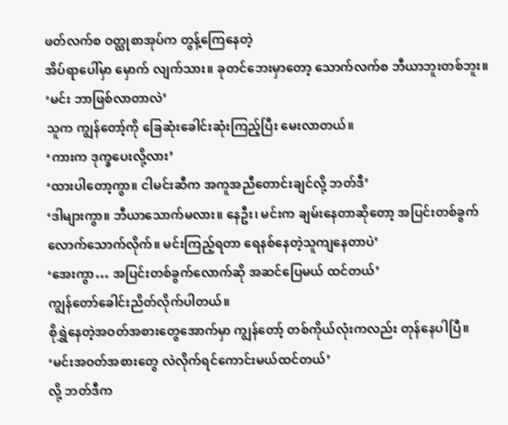ဖတ်လက်စ ဝတ္ထုစာအုပ်က တွန့်ကြေနေတဲ့
အိပ်ရာပေါ်မှာ မှောက် လျက်သား။ ခုတင်ဘေးမှာတော့ သောက်လက်စ ဘီယာဘူးတစ်ဘူး။
‘မင်း ဘာဖြစ်လာတာလဲ’
သူက ကျွန်တော့်ကို ခြေဆုံးခေါင်းဆုံးကြည့်ပြီး မေးလာတယ်။
‘ကားက ဒုက္ခပေးလို့လား’
‘ထားပါတော့ကွာ။ ငါမင်းဆီက အကူအညီတောင်းချင်လို့ ဘတ်ဒီ’
‘ဒါများကွာ။ ဘီယာသောက်မလား။ နေဦး၊ မင်းက ချမ်းနေတာဆိုတော့ အပြင်းတစ်ခွက်
လောက်သောက်လိုက်။ မင်းကြည့်ရတာ ရေနစ်နေတဲ့သူကျနေတာပဲ’
‘အေးကွာ… အပြင်းတစ်ခွက်လောက်ဆို အဆင်ပြေမယ် ထင်တယ်’
ကျွန်တော်ခေါင်းညိတ်လိုက်ပါတယ်။
စိုရွှဲနေတဲ့အဝတ်အစားတွေအောက်မှာ ကျွန်တော့် တစ်ကိုယ်လုံးကလည်း တုန်နေပါပြီ။
‘မင်းအဝတ်အစားတွေ လဲလိုက်ရင်ကောင်းမယ်ထင်တယ်’
လို့ ဘတ်ဒီက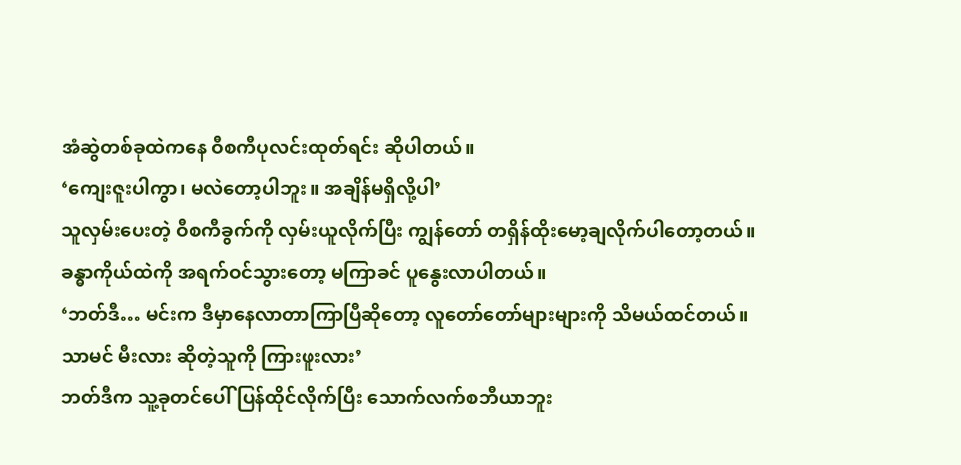အံဆွဲတစ်ခုထဲကနေ ဝီစကီပုလင်းထုတ်ရင်း ဆိုပါတယ်။
‘ကျေးဇူးပါကွာ၊ မလဲတော့ပါဘူး။ အချိန်မရှိလို့ပါ’
သူလှမ်းပေးတဲ့ ဝီစကီခွက်ကို လှမ်းယူလိုက်ပြီး ကျွန်တော် တရှိန်ထိုးမော့ချလိုက်ပါတော့တယ်။
ခန္ဓာကိုယ်ထဲကို အရက်ဝင်သွားတော့ မကြာခင် ပူနွေးလာပါတယ်။
‘ဘတ်ဒီ… မင်းက ဒီမှာနေလာတာကြာပြီဆိုတော့ လူတော်တော်များများကို သိမယ်ထင်တယ်။
သာမင် မီးလား ဆိုတဲ့သူကို ကြားဖူးလား’
ဘတ်ဒီက သူ့ခုတင်ပေါ် ပြန်ထိုင်လိုက်ပြီး သောက်လက်စဘီယာဘူး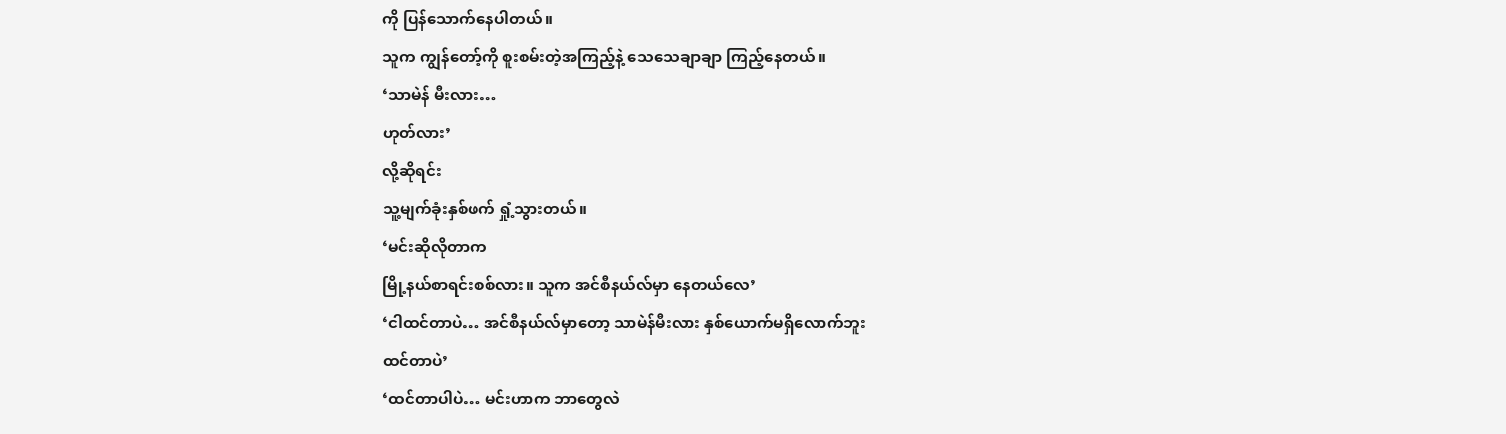ကို ပြန်သောက်နေပါတယ်။
သူက ကျွန်တော့်ကို စူးစမ်းတဲ့အကြည့်နဲ့ သေသေချာချာ ကြည့်နေတယ်။
‘သာမဲန် မီးလား…
ဟုတ်လား’
လို့ဆိုရင်း
သူ့မျက်ခုံးနှစ်ဖက် ရှုံ့သွားတယ်။
‘မင်းဆိုလိုတာက
မြို့နယ်စာရင်းစစ်လား။ သူက အင်စီနယ်လ်မှာ နေတယ်လေ’
‘ငါထင်တာပဲ… အင်စီနယ်လ်မှာတော့ သာမဲန်မီးလား နှစ်ယောက်မရှိလောက်ဘူး
ထင်တာပဲ’
‘ထင်တာပါပဲ… မင်းဟာက ဘာတွေလဲ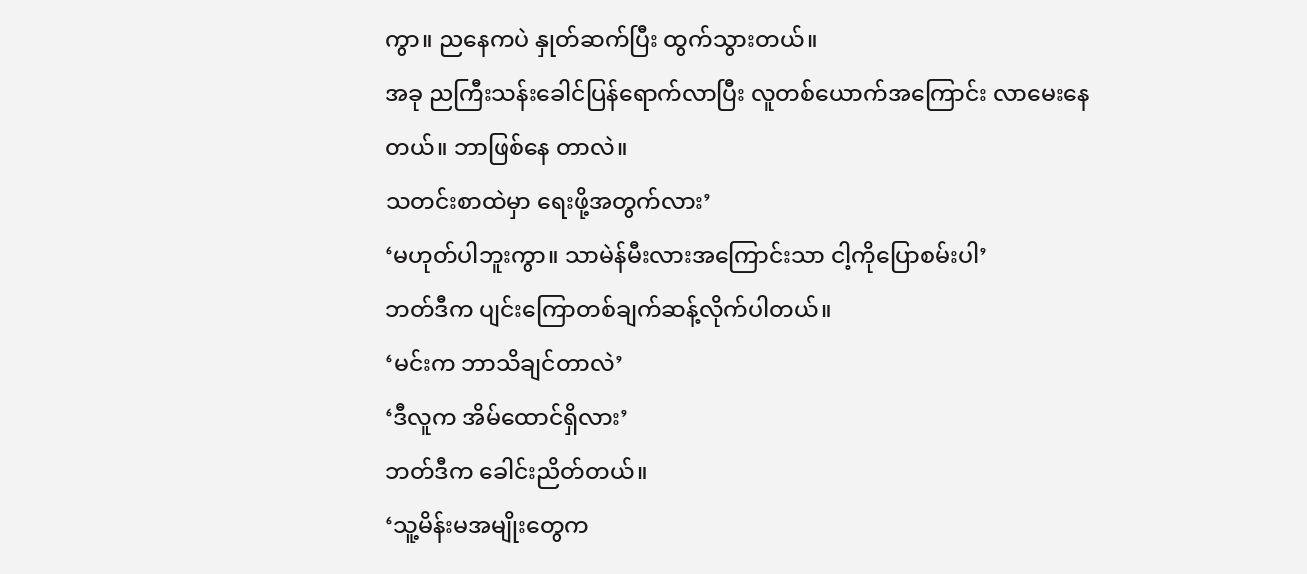ကွာ။ ညနေကပဲ နှုတ်ဆက်ပြီး ထွက်သွားတယ်။
အခု ညကြီးသန်းခေါင်ပြန်ရောက်လာပြီး လူတစ်ယောက်အကြောင်း လာမေးနေတယ်။ ဘာဖြစ်နေ တာလဲ။
သတင်းစာထဲမှာ ရေးဖို့အတွက်လား’
‘မဟုတ်ပါဘူးကွာ။ သာမဲန်မီးလားအကြောင်းသာ ငါ့ကိုပြောစမ်းပါ’
ဘတ်ဒီက ပျင်းကြောတစ်ချက်ဆန့်လိုက်ပါတယ်။
‘မင်းက ဘာသိချင်တာလဲ’
‘ဒီလူက အိမ်ထောင်ရှိလား’
ဘတ်ဒီက ခေါင်းညိတ်တယ်။
‘သူ့မိန်းမအမျိုးတွေက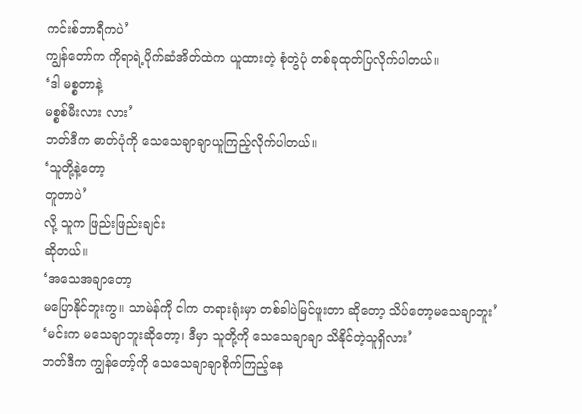ကင်းစ်ဘာရီကပဲ’
ကျွန်တော်က ကိုရာရဲ့ပိုက်ဆံအိတ်ထဲက ယူထားတဲ့ စုံတွဲပုံ တစ်ခုထုတ်ပြလိုက်ပါတယ်။
‘ဒါ မစ္စတာနဲ့
မစ္စစ်မီးလား လား’
ဘတ်ဒီက ဓာတ်ပုံကို သေသေချာချာယူကြည့်လိုက်ပါတယ်။
‘သူတို့နဲ့တော့
တူတာပဲ’
လို့ သူက ဖြည်းဖြည်းချင်း
ဆိုတယ်။
‘အသေအချာတော့
မပြောနိုင်ဘူးကွ။ သာမဲန်ကို ငါက တရားရုံးမှာ တစ်ခါပဲမြင်ဖူးတာ ဆိုတော့ သိပ်တော့မသေချာဘူး’
‘မင်းက မသေချာဘူးဆိုတော့၊ ဒီမှာ သူတို့ကို သေသေချာချာ သိနိုင်တဲ့သူရှိလား’
ဘတ်ဒီက ကျွန်တော့်ကို သေသေချာချာစိုက်ကြည့်နေ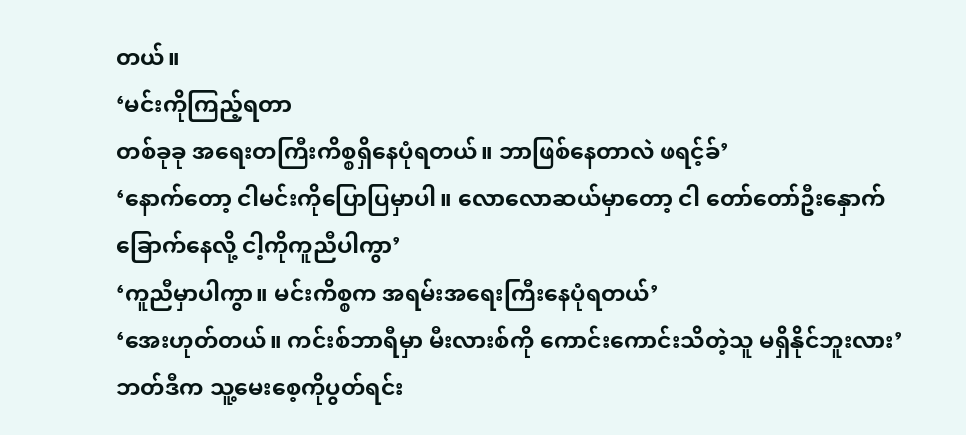တယ်။
‘မင်းကိုကြည့်ရတာ
တစ်ခုခု အရေးတကြီးကိစ္စရှိနေပုံရတယ်။ ဘာဖြစ်နေတာလဲ ဖရင့်ခ်’
‘နောက်တော့ ငါမင်းကိုပြောပြမှာပါ။ လောလောဆယ်မှာတော့ ငါ တော်တော်ဦးနှောက်
ခြောက်နေလို့ ငါ့ကိုကူညီပါကွာ’
‘ကူညီမှာပါကွာ။ မင်းကိစ္စက အရမ်းအရေးကြီးနေပုံရတယ်’
‘အေးဟုတ်တယ်။ ကင်းစ်ဘာရီမှာ မီးလားစ်ကို ကောင်းကောင်းသိတဲ့သူ မရှိနိုင်ဘူးလား’
ဘတ်ဒီက သူ့မေးစေ့ကိုပွတ်ရင်း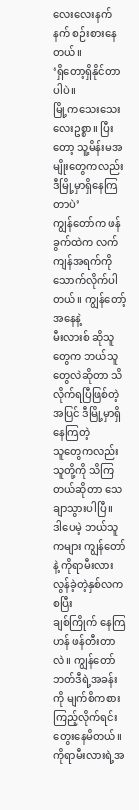လေးလေးနက်နက် စဉ်းစားနေတယ်။
‘ရှိတော့ရှိနိုင်တာပါပဲ။
မြို့ကသေးသေးလေးဥစ္စာ။ ပြီးတော့ သူ့မိန်းမအမျိုးတွေကလည်း ဒီမြို့မှာရှိနေကြတာပဲ’
ကျွန်တော်က ဖန်ခွက်ထဲက လက်ကျန်အရက်ကိုသောက်လိုက်ပါတယ်။ ကျွန်တော့်အနေနဲ့
မီးလားစ် ဆိုသူတွေက ဘယ်သူတွေလဲဆိုတာ သိလိုက်ရပြီဖြစ်တဲ့အပြင် ဒီမြို့မှာရှိနေကြတဲ့
သူတွေကလည်း သူတို့ကို သိကြတယ်ဆိုတာ သေချာသွားပါပြီ။
ဒါပေမဲ့ ဘယ်သူကများ ကျွန်တော်နဲ့ ကိုရာမီးလား လွန်ခဲ့တဲ့နှစ်လကစပြီး
ချစ်ကြိုက် နေကြဟန် ဖန်တီးတာလဲ။ ကျွန်တော် ဘတ်ဒီရဲ့အခန်းကို မျက်စိကစားကြည့်လိုက်ရင်း
တွေးနေမိတယ်။ ကိုရာမီးလားရဲ့အ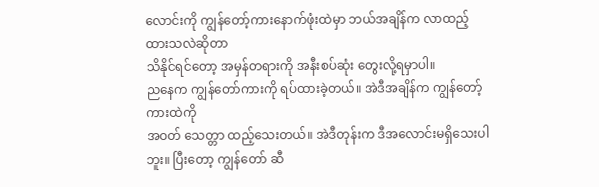လောင်းကို ကျွန်တော့်ကားနောက်ဖုံးထဲမှာ ဘယ်အချိန်က လာထည့်ထားသလဲဆိုတာ
သိနိုင်ရင်တော့ အမှန်တရားကို အနီးစပ်ဆုံး တွေးလို့ရမှာပါ။
ညနေက ကျွန်တော်ကားကို ရပ်ထားခဲ့တယ်။ အဲဒီအချိန်က ကျွန်တော့်ကားထဲကို
အဝတ် သေတ္တာ ထည့်သေးတယ်။ အဲဒီတုန်းက ဒီအလောင်းမရှိသေးပါဘူး။ ပြီးတော့ ကျွန်တော် ဆီ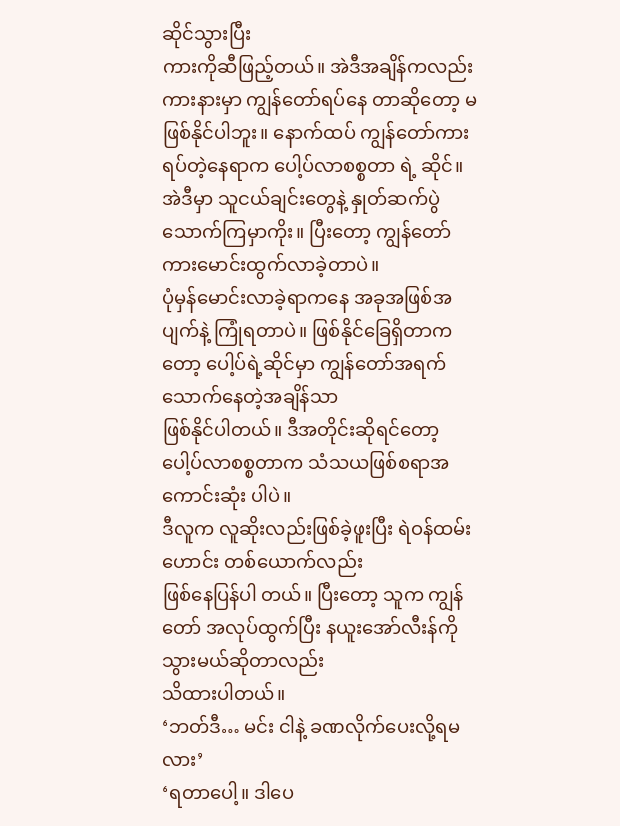ဆိုင်သွားပြီး
ကားကိုဆီဖြည့်တယ်။ အဲဒီအချိန်ကလည်း ကားနားမှာ ကျွန်တော်ရပ်နေ တာဆိုတော့ မဖြစ်နိုင်ပါဘူး။ နောက်ထပ် ကျွန်တော်ကားရပ်တဲ့နေရာက ပေါ့ပ်လာစစ္စတာ ရဲ့ ဆိုင်။
အဲဒီမှာ သူငယ်ချင်းတွေနဲ့ နှုတ်ဆက်ပွဲသောက်ကြမှာကိုး။ ပြီးတော့ ကျွန်တော် ကားမောင်းထွက်လာခဲ့တာပဲ။
ပုံမှန်မောင်းလာခဲ့ရာကနေ အခုအဖြစ်အပျက်နဲ့ ကြုံရတာပဲ။ ဖြစ်နိုင်ခြေရှိတာကတော့ ပေါ့ပ်ရဲ့ဆိုင်မှာ ကျွန်တော်အရက်သောက်နေတဲ့အချိန်သာ
ဖြစ်နိုင်ပါတယ်။ ဒီအတိုင်းဆိုရင်တော့ ပေါ့ပ်လာစစ္စတာက သံသယဖြစ်စရာအကောင်းဆုံး ပါပဲ။
ဒီလူက လူဆိုးလည်းဖြစ်ခဲ့ဖူးပြီး ရဲဝန်ထမ်းဟောင်း တစ်ယောက်လည်း
ဖြစ်နေပြန်ပါ တယ်။ ပြီးတော့ သူက ကျွန်တော် အလုပ်ထွက်ပြီး နယူးအော်လီးန်ကိုသွားမယ်ဆိုတာလည်း
သိထားပါတယ်။
‘ဘတ်ဒီ… မင်း ငါနဲ့ ခဏလိုက်ပေးလို့ရမလား’
‘ရတာပေါ့။ ဒါပေ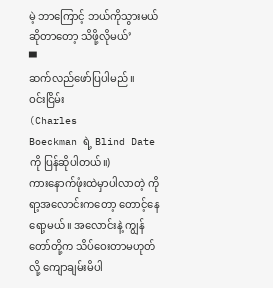မဲ့ ဘာကြောင့် ဘယ်ကိုသွားမယ်ဆိုတာတော့ သိဖို့လိုမယ်’
▀
ဆက်လည်ဖော်ပြပါမည်။
ဝင်းငြိမ်း
(Charles
Boeckman ရဲ့ Blind Date ကို ပြန်ဆိုပါတယ်။)
ကားနောက်ဖုံးထဲမှာပါလာတဲ့ ကိုရာ့အလောင်းကတော့ တောင့်နေရော့မယ်။ အလောင်းနဲ့ ကျွန်တော်တို့က သိပ်ဝေးတာမဟုတ်လို့ ကျောချမ်းမိပါ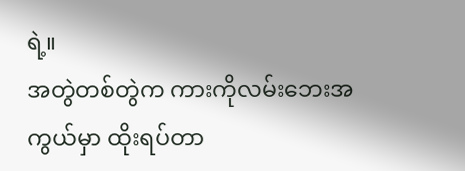ရဲ့။
အတွဲတစ်တွဲက ကားကိုလမ်းဘေးအကွယ်မှာ ထိုးရပ်တာ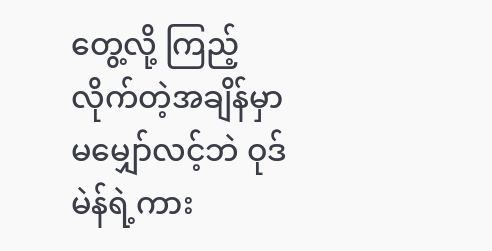တွေ့လို့ ကြည့် လိုက်တဲ့အချိန်မှာ မမျှော်လင့်ဘဲ ဝုဒ်မဲန်ရဲ့ကား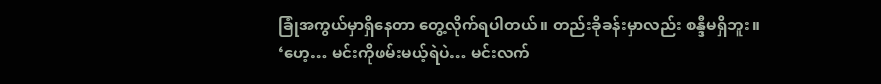ခြုံအကွယ်မှာရှိနေတာ တွေ့လိုက်ရပါတယ်။ တည်းခိုခန်းမှာလည်း စန္ဒီမရှိဘူး။
‘ဟေ့… မင်းကိုဖမ်းမယ့်ရဲပဲ… မင်းလက်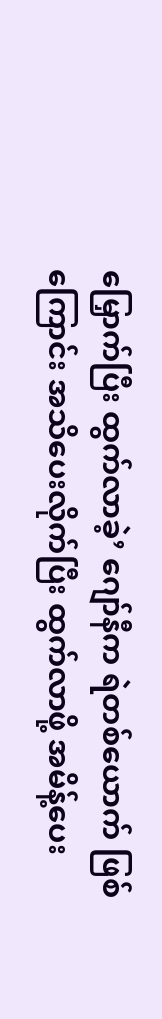မြှောက်ပြီး ထွက်လာခဲ့’ ဂျော်နီက ရဲတစ်ယောက် ဖြစ်ကြောင်း အသိပေးလိုက်ပြီး ထွက်လာဖို့ အမိန့်ပေး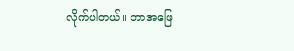လိုက်ပါတယ်။ ဘာအဖြေ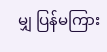မျှ ပြန်မကြား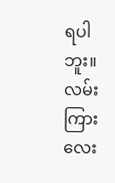ရပါဘူး။ လမ်းကြားလေး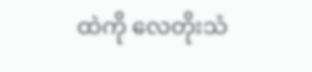ထဲကို လေတိုးသံ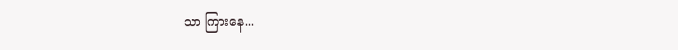သာ ကြားနေ...